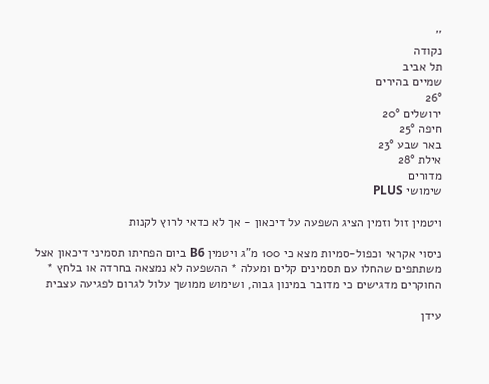''
נקודה
תל אביב
שמיים בהירים
26°
ירושלים 20°
חיפה 25°
באר שבע 23°
אילת 28°
מדורים
שימושי PLUS

ויטמין זול וזמין הציג השפעה על דיכאון - אך לא כדאי לרוץ לקנות

ניסוי אקראי וכפול-סמיות מצא כי 100 מ"ג ויטמין B6 ביום הפחיתו תסמיני דיכאון אצל משתתפים שהחלו עם תסמינים קלים ומעלה * ההשפעה לא נמצאה בחרדה או בלחץ * החוקרים מדגישים כי מדובר במינון גבוה, ושימוש ממושך עלול לגרום לפגיעה עצבית

עידן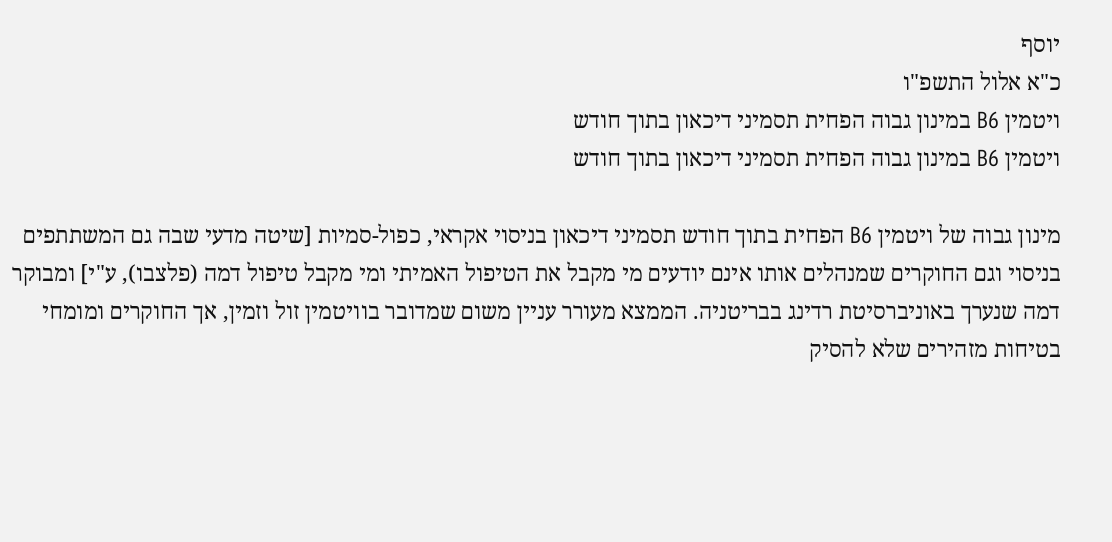יוסף
כ"א אלול התשפ"ו
ויטמין B6 במינון גבוה הפחית תסמיני דיכאון בתוך חודש
ויטמין B6 במינון גבוה הפחית תסמיני דיכאון בתוך חודש

מינון גבוה של ויטמין B6 הפחית בתוך חודש תסמיני דיכאון בניסוי אקראי, כפול-סמיות [שיטה מדעי שבה גם המשתתפים בניסוי וגם החוקרים שמנהלים אותו אינם יודעים מי מקבל את הטיפול האמיתי ומי מקבל טיפול דמה (פלצבו), ע"י] ומבוקר דמה שנערך באוניברסיטת רדינג בבריטניה. הממצא מעורר עניין משום שמדובר בוויטמין זול וזמין, אך החוקרים ומומחי בטיחות מזהירים שלא להסיק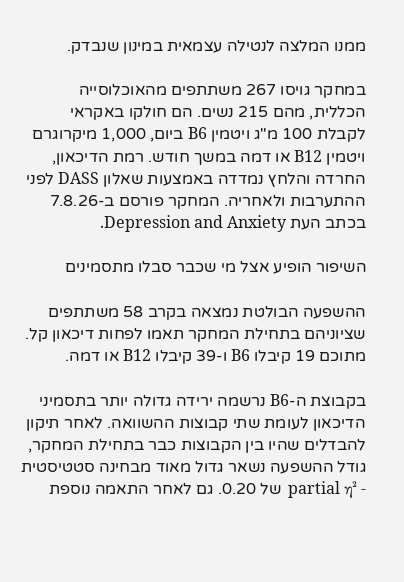ממנו המלצה לנטילה עצמאית במינון שנבדק.

במחקר גויסו 267 משתתפים מהאוכלוסייה הכללית, מהם 215 נשים. הם חולקו באקראי לקבלת 100 מ"ג ויטמין B6 ביום, 1,000 מיקרוגרם ויטמין B12 או דמה במשך חודש. רמת הדיכאון, החרדה והלחץ נמדדה באמצעות שאלון DASS לפני ההתערבות ולאחריה. המחקר פורסם ב-7.8.26 בכתב העת Depression and Anxiety.

השיפור הופיע אצל מי שכבר סבלו מתסמינים

ההשפעה הבולטת נמצאה בקרב 58 משתתפים שציוניהם בתחילת המחקר תאמו לפחות דיכאון קל. מתוכם 19 קיבלו B6 ו-39 קיבלו B12 או דמה.

בקבוצת ה-B6 נרשמה ירידה גדולה יותר בתסמיני הדיכאון לעומת שתי קבוצות ההשוואה. לאחר תיקון להבדלים שהיו בין הקבוצות כבר בתחילת המחקר, גודל ההשפעה נשאר גדול מאוד מבחינה סטטיסטית - partial η² של 0.20. גם לאחר התאמה נוספת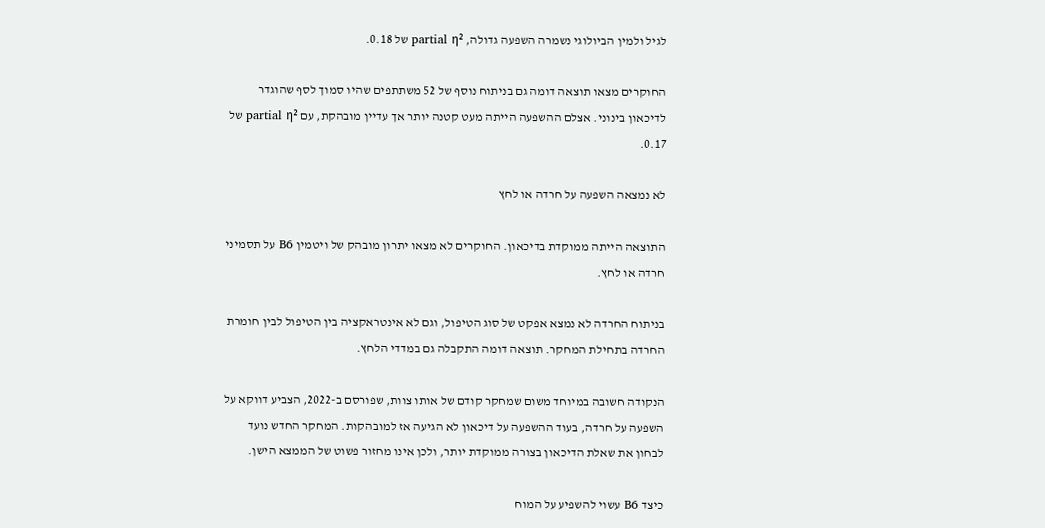לגיל ולמין הביולוגי נשמרה השפעה גדולה, partial η² של 0.18.

החוקרים מצאו תוצאה דומה גם בניתוח נוסף של 52 משתתפים שהיו סמוך לסף שהוגדר לדיכאון בינוני. אצלם ההשפעה הייתה מעט קטנה יותר אך עדיין מובהקת, עם partial η² של 0.17.

לא נמצאה השפעה על חרדה או לחץ

התוצאה הייתה ממוקדת בדיכאון. החוקרים לא מצאו יתרון מובהק של ויטמין B6 על תסמיני חרדה או לחץ.

בניתוח החרדה לא נמצא אפקט של סוג הטיפול, וגם לא אינטראקציה בין הטיפול לבין חומרת החרדה בתחילת המחקר. תוצאה דומה התקבלה גם במדדי הלחץ.

הנקודה חשובה במיוחד משום שמחקר קודם של אותו צוות, שפורסם ב-2022, הצביע דווקא על השפעה על חרדה, בעוד ההשפעה על דיכאון לא הגיעה אז למובהקות. המחקר החדש נועד לבחון את שאלת הדיכאון בצורה ממוקדת יותר, ולכן אינו מחזור פשוט של הממצא הישן.

כיצד B6 עשוי להשפיע על המוח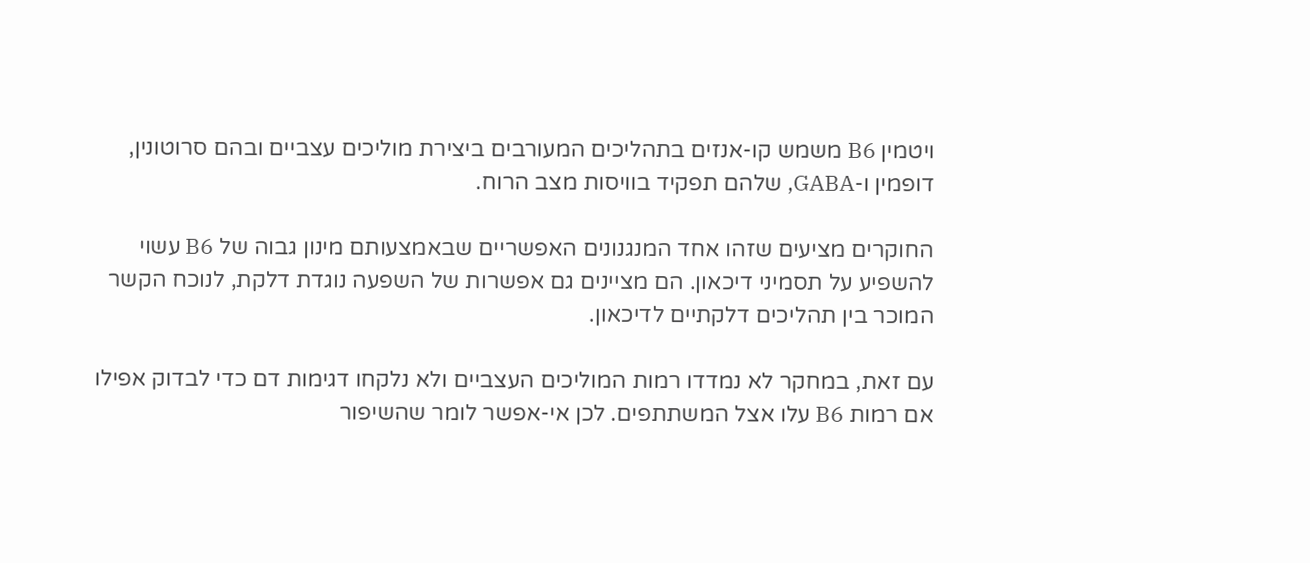ויטמין B6 משמש קו-אנזים בתהליכים המעורבים ביצירת מוליכים עצביים ובהם סרוטונין, דופמין ו-GABA, שלהם תפקיד בוויסות מצב הרוח.

החוקרים מציעים שזהו אחד המנגנונים האפשריים שבאמצעותם מינון גבוה של B6 עשוי להשפיע על תסמיני דיכאון. הם מציינים גם אפשרות של השפעה נוגדת דלקת, לנוכח הקשר המוכר בין תהליכים דלקתיים לדיכאון.

עם זאת, במחקר לא נמדדו רמות המוליכים העצביים ולא נלקחו דגימות דם כדי לבדוק אפילו אם רמות B6 עלו אצל המשתתפים. לכן אי-אפשר לומר שהשיפור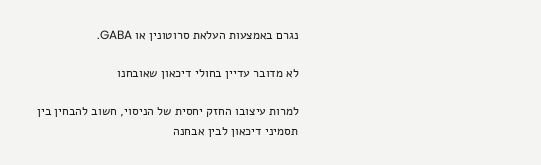נגרם באמצעות העלאת סרוטונין או GABA.

לא מדובר עדיין בחולי דיכאון שאובחנו

למרות עיצובו החזק יחסית של הניסוי, חשוב להבחין בין תסמיני דיכאון לבין אבחנה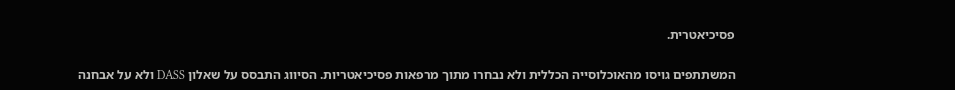פסיכיאטרית.

המשתתפים גויסו מהאוכלוסייה הכללית ולא נבחרו מתוך מרפאות פסיכיאטריות. הסיווג התבסס על שאלון DASS ולא על אבחנה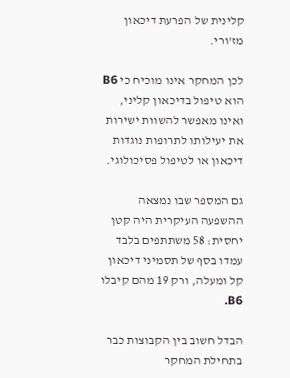קלינית של הפרעת דיכאון מז'ורי.

לכן המחקר אינו מוכיח כי B6 הוא טיפול בדיכאון קליני, ואינו מאפשר להשוות ישירות את יעילותו לתרופות נוגדות דיכאון או לטיפול פסיכולוגי.

גם המספר שבו נמצאה ההשפעה העיקרית היה קטן יחסית: 58 משתתפים בלבד עמדו בסף של תסמיני דיכאון קל ומעלה, ורק 19 מהם קיבלו B6.

הבדל חשוב בין הקבוצות כבר בתחילת המחקר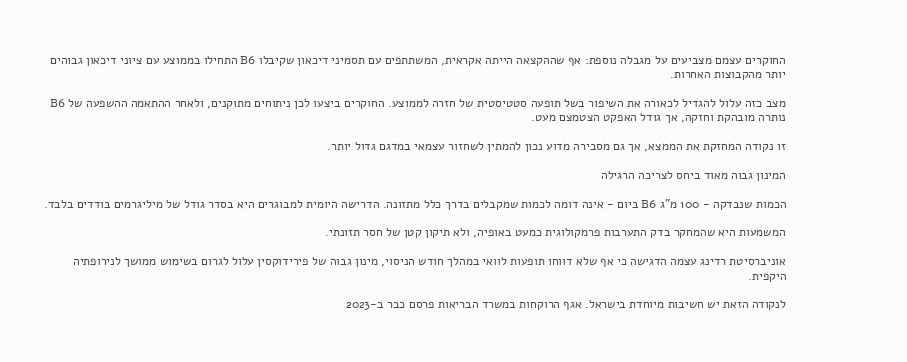החוקרים עצמם מצביעים על מגבלה נוספת: אף שההקצאה הייתה אקראית, המשתתפים עם תסמיני דיכאון שקיבלו B6 התחילו בממוצע עם ציוני דיכאון גבוהים יותר מהקבוצות האחרות.

מצב כזה עלול להגדיל לכאורה את השיפור בשל תופעה סטטיסטית של חזרה לממוצע. החוקרים ביצעו לכן ניתוחים מתוקנים, ולאחר ההתאמה ההשפעה של B6 נותרה מובהקת וחזקה, אך גודל האפקט הצטמצם מעט.

זו נקודה המחזקת את הממצא, אך גם מסבירה מדוע נכון להמתין לשחזור עצמאי במדגם גדול יותר.

המינון גבוה מאוד ביחס לצריכה הרגילה

הכמות שנבדקה - 100 מ"ג B6 ביום - אינה דומה לכמות שמקבלים בדרך כלל מתזונה. הדרישה היומית למבוגרים היא בסדר גודל של מיליגרמים בודדים בלבד.

המשמעות היא שהמחקר בדק התערבות פרמקולוגית כמעט באופיה, ולא תיקון קטן של חסר תזונתי.

אוניברסיטת רדינג עצמה הדגישה כי אף שלא דווחו תופעות לוואי במהלך חודש הניסוי, מינון גבוה של פירידוקסין עלול לגרום בשימוש ממושך לנירופתיה היקפית.

לנקודה הזאת יש חשיבות מיוחדת בישראל. אגף הרוקחות במשרד הבריאות פרסם כבר ב-2023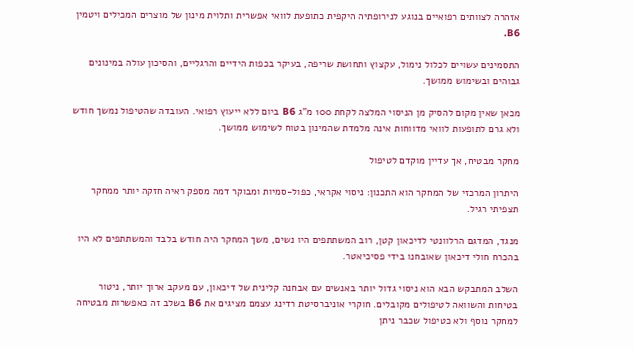אזהרה לצוותים רפואיים בנוגע לנירופתיה היקפית כתופעת לוואי אפשרית ותלוית מינון של מוצרים המכילים ויטמין B6.

התסמינים עשויים לכלול נימול, עקצוץ ותחושת שריפה, בעיקר בכפות הידיים והרגליים, והסיכון עולה במינונים גבוהים ובשימוש ממושך.

מכאן שאין מקום להסיק מן הניסוי המלצה לקחת 100 מ"ג B6 ביום ללא ייעוץ רפואי. העובדה שהטיפול נמשך חודש ולא גרם לתופעות לוואי מדווחות אינה מלמדת שהמינון בטוח לשימוש ממושך.

מחקר מבטיח, אך עדיין מוקדם לטיפול

היתרון המרכזי של המחקר הוא התכנון: ניסוי אקראי, כפול-סמיות ומבוקר דמה מספק ראיה חזקה יותר ממחקר תצפיתי רגיל.

מנגד, המדגם הרלוונטי לדיכאון קטן, רוב המשתתפים היו נשים, משך המחקר היה חודש בלבד והמשתתפים לא היו בהכרח חולי דיכאון שאובחנו בידי פסיכיאטר.

השלב המתבקש הבא הוא ניסוי גדול יותר באנשים עם אבחנה קלינית של דיכאון, עם מעקב ארוך יותר, ניטור בטיחות והשוואה לטיפולים מקובלים. חוקרי אוניברסיטת רדינג עצמם מציגים את B6 בשלב זה כאפשרות מבטיחה למחקר נוסף ולא כטיפול שכבר ניתן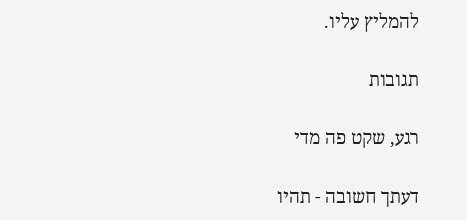להמליץ עליו.

תגובות

רגע, שקט פה מדי

דעתך חשובה - תהיו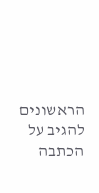הראשונים להגיב על הכתבה